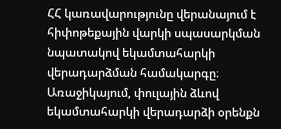ՀՀ կառավարությունը վերանայում է հիփոթեքային վարկի սպասարկման նպատակով եկամտահարկի վերադարձման համակարգը։ Առաջիկայում, փուլային ձևով եկամտահարկի վերադարձի օրենքն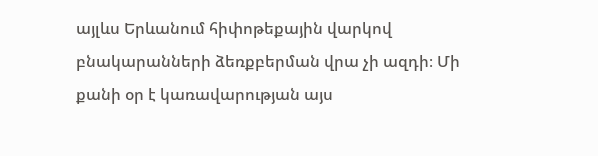այլևս Երևանում հիփոթեքային վարկով բնակարանների ձեռքբերման վրա չի ազդի։ Մի քանի օր է կառավարության այս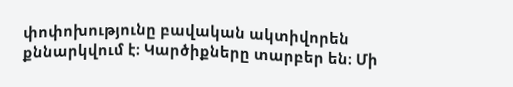փոփոխությունը բավական ակտիվորեն քննարկվում է։ Կարծիքները տարբեր են։ Մի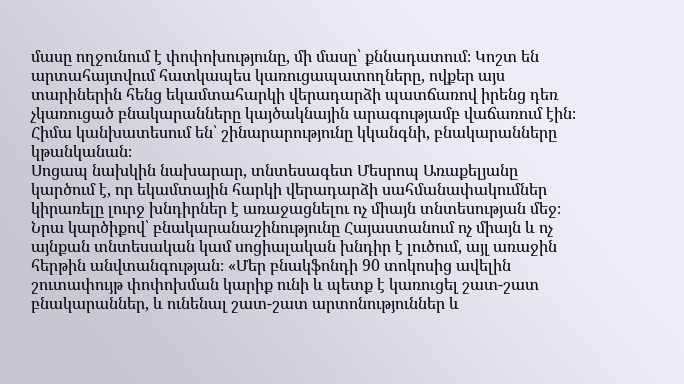մասը ողջունում է փոփոխությունը, մի մասը՝ քննադատում։ Կոշտ են արտահայտվում հատկապես կառուցապատողները, ովքեր այս տարիներին հենց եկամտահարկի վերադարձի պատճառով իրենց դեռ չկառուցած բնակարանները կայծակնային արագությամբ վաճառում էին։ Հիմա կանխատեսում են՝ շինարարությունը կկանգնի, բնակարանները կթանկանան։
Սոցապ նախկին նախարար, տնտեսագետ Մեսրոպ Առաքելյանը կարծում է, որ եկամտային հարկի վերադարձի սահմանափակումներ կիրառելը լուրջ խնդիրներ է առաջացնելու ոչ միայն տնտեսության մեջ։ Նրա կարծիքով՝ բնակարանաշինությունը Հայաստանում ոչ միայն և ոչ այնքան տնտեսական կամ սոցիալական խնդիր է լուծում, այլ առաջին հերթին անվտանգության։ «Մեր բնակֆոնդի 90 տոկոսից ավելին շուտափույթ փոփոխման կարիք ունի և պետք է կառուցել շատ-շատ բնակարաններ, և ունենալ շատ-շատ արտոնություններ և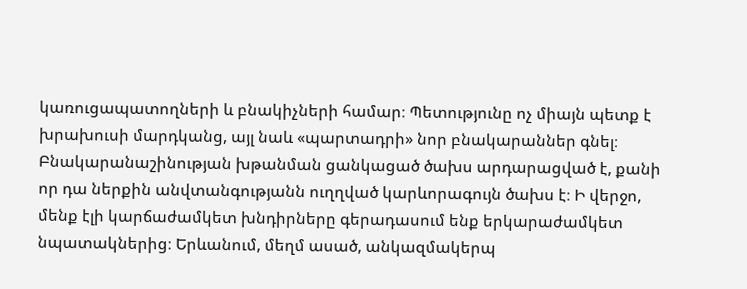կառուցապատողների և բնակիչների համար։ Պետությունը ոչ միայն պետք է խրախուսի մարդկանց, այլ նաև «պարտադրի» նոր բնակարաններ գնել։ Բնակարանաշինության խթանման ցանկացած ծախս արդարացված է, քանի որ դա ներքին անվտանգությանն ուղղված կարևորագույն ծախս է։ Ի վերջո, մենք էլի կարճաժամկետ խնդիրները գերադասում ենք երկարաժամկետ նպատակներից։ Երևանում, մեղմ ասած, անկազմակերպ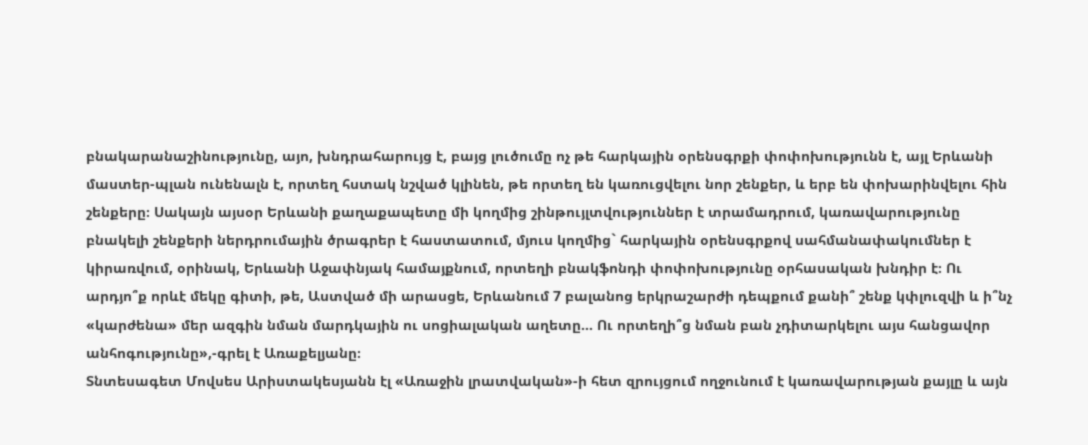բնակարանաշինությունը, այո, խնդրահարույց է, բայց լուծումը ոչ թե հարկային օրենսգրքի փոփոխությունն է, այլ Երևանի մաստեր-պլան ունենալն է, որտեղ հստակ նշված կլինեն, թե որտեղ են կառուցվելու նոր շենքեր, և երբ են փոխարինվելու հին շենքերը։ Սակայն այսօր Երևանի քաղաքապետը մի կողմից շինթույլտվություններ է տրամադրում, կառավարությունը բնակելի շենքերի ներդրումային ծրագրեր է հաստատում, մյուս կողմից` հարկային օրենսգրքով սահմանափակումներ է կիրառվում, օրինակ, Երևանի Աջափնյակ համայքնում, որտեղի բնակֆոնդի փոփոխությունը օրհասական խնդիր է։ Ու արդյո՞ք որևէ մեկը գիտի, թե, Աստված մի արասցե, Երևանում 7 բալանոց երկրաշարժի դեպքում քանի՞ շենք կփլուզվի և ի՞նչ «կարժենա» մեր ազգին նման մարդկային ու սոցիալական աղետը… Ու որտեղի՞ց նման բան չդիտարկելու այս հանցավոր անհոգությունը»,-գրել է Առաքելյանը։
Տնտեսագետ Մովսես Արիստակեսյանն էլ «Առաջին լրատվական»-ի հետ զրույցում ողջունում է կառավարության քայլը և այն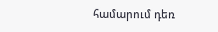համարում դեռ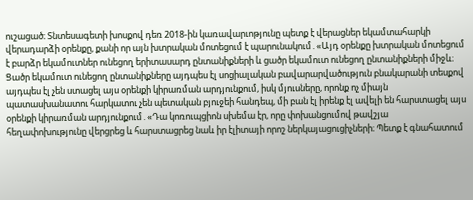ուշացած։ Տնտեսագետի խոսքով դեռ 2018-ին կառավարւոթյունը պետք է վերացներ եկամտահարկի վերադարձի օրենքը, քանի որ այն խտրական մոտեցում է պարունակում․«Այդ օրենքը խտրական մոտեցում է բարձր եկամուտներ ունեցող երիտասարդ ընտանիքների և ցածր եկամուտ ունեցող ընտանիքների միջև։ Ցածր եկամուտ ունեցող ընտանիքները այդպես էլ սոցիալական բավարարվածություն բնակարանի տեսքով այդպես էլ չեն ստացել այս օրենքի կիրառման արդյունքում, իսկ մյուսները, որոնք ոչ միայն պատասխանատու հարկատու չեն պետական բյուջեի հանդեպ, մի բան էլ իրենք էլ ավելի են հարստացել այս օրենքի կիրառման արդյունքում․«Դա կոռուպցիոն սխեմա էր, որը փոխանցումով թավշյա հեղափոխությունը վերցրեց և հարստացրեց նաև իր էլիտայի որոշ ներկայացուցիչների։ Պետք է գնահատում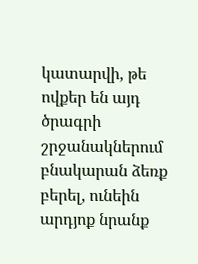կատարվի, թե ովքեր են այդ ծրագրի շրջանակներում բնակարան ձեռք բերել, ունեին արդյոք նրանք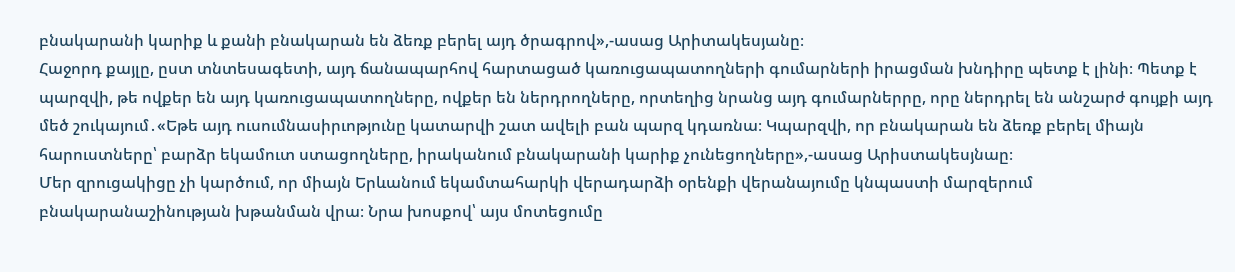բնակարանի կարիք և քանի բնակարան են ձեռք բերել այդ ծրագրով»,-ասաց Արիտակեսյանը։
Հաջորդ քայլը, ըստ տնտեսագետի, այդ ճանապարհով հարտացած կառուցապատողների գումարների իրացման խնդիրը պետք է լինի։ Պետք է պարզվի, թե ովքեր են այդ կառուցապատողները, ովքեր են ներդրողները, որտեղից նրանց այդ գումարներրը, որը ներդրել են անշարժ գույքի այդ մեծ շուկայում․«Եթե այդ ուսումնասիրւոթյունը կատարվի շատ ավելի բան պարզ կդառնա։ Կպարզվի, որ բնակարան են ձեռք բերել միայն հարուստները՝ բարձր եկամուտ ստացողները, իրականում բնակարանի կարիք չունեցողները»,-ասաց Արիստակեսյնաը։
Մեր զրուցակիցը չի կարծում, որ միայն Երևանում եկամտահարկի վերադարձի օրենքի վերանայումը կնպաստի մարզերում բնակարանաշինության խթանման վրա։ Նրա խոսքով՝ այս մոտեցումը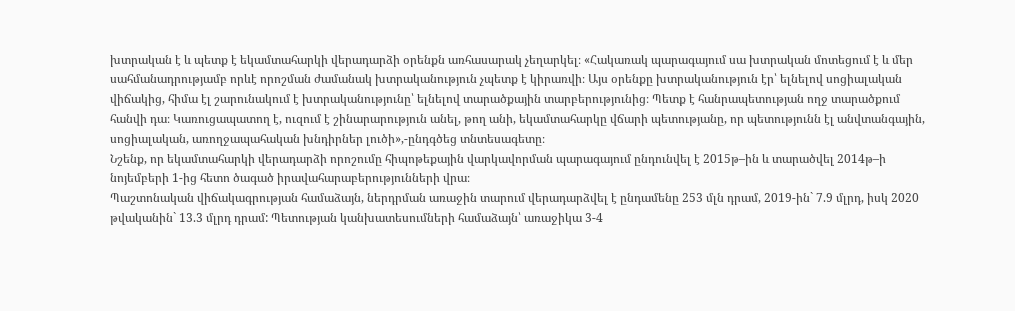խտրական է և պետք է եկամտահարկի վերադարձի օրենքն առհասարակ չեղարկել։ «Հակառակ պարագայում սա խտրական մոտեցում է և մեր սահմանադրությամբ որևէ որոշման ժամանակ խտրականություն չպետք է կիրառվի։ Այս օրենքը խտրականություն էր՝ ելնելով սոցիալական վիճակից, հիմա էլ շարունակում է խտրականությունը՝ ելնելով տարածքային տարբերությունից։ Պետք է հանրապետության ողջ տարածքում հանվի դա։ Կառուցապատող է, ուզում է շինարարություն անել, թող անի, եկամտահարկը վճարի պետությանը, որ պետությունն էլ անվտանգային, սոցիալական, առողջապահական խնդիրներ լուծի»,-ընդգծեց տնտեսագետը։
Նշենք, որ եկամտահարկի վերադարձի որոշումը հիպոթեքային վարկավորման պարագայում ընդունվել է 2015թ–ին և տարածվել 2014թ–ի նոյեմբերի 1-ից հետո ծագած իրավահարաբերությունների վրա։
Պաշտոնական վիճակագրության համաձայն, ներդրման առաջին տարում վերադարձվել է ընդամենը 253 մլն դրամ, 2019-ին` 7.9 մլրդ, իսկ 2020 թվականին` 13.3 մլրդ դրամ: Պետության կանխատեսումների համաձայն՝ առաջիկա 3-4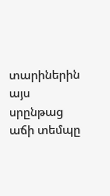տարիներին այս սրընթաց աճի տեմպը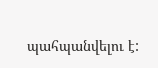պահպանվելու է: